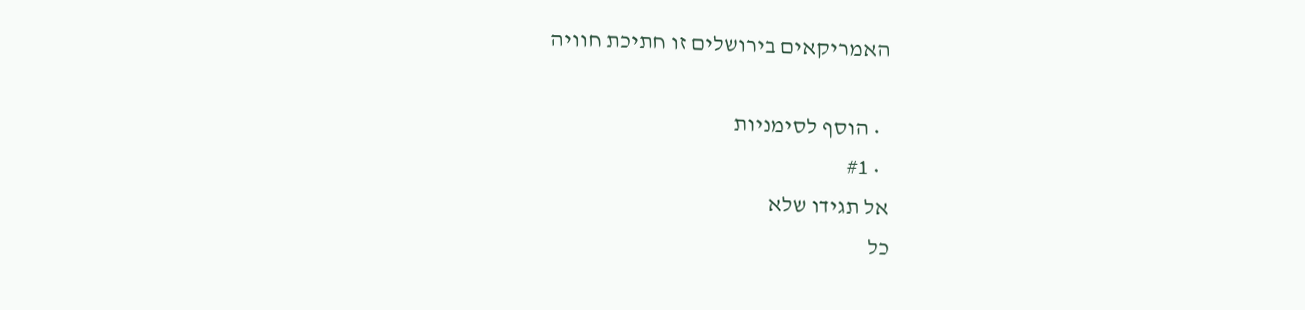האמריקאים בירושלים זו חתיכת חוויה

  • הוסף לסימניות
  • #1
אל תגידו שלא
כל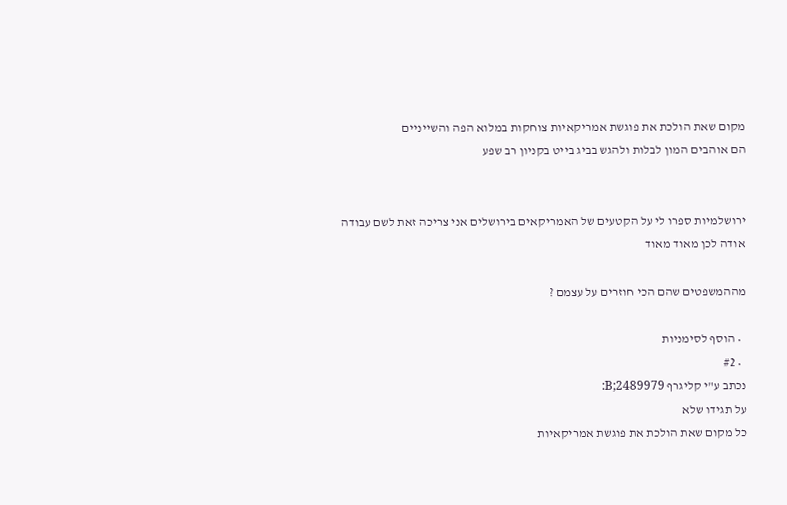מקום שאת הולכת את פוגשת אמריקאיות צוחקות במלוא הפה והשייניים
הם אוהבים המון לבלות ולהגש בביג בייט בקניון רב שפע


ירושלמיות ספרו לי על הקטעים של האמריקאים בירושלים אני צריכה זאת לשם עבודה
אודה לכן מאוד מאוד

מההמשפטים שהם הכי חוזרים על עצמם ?

  • הוסף לסימניות
  • #2
נכתב ע"י קליגרף B;2489979:
על תגידו שלא
כל מקום שאת הולכת את פוגשת אמריקאיות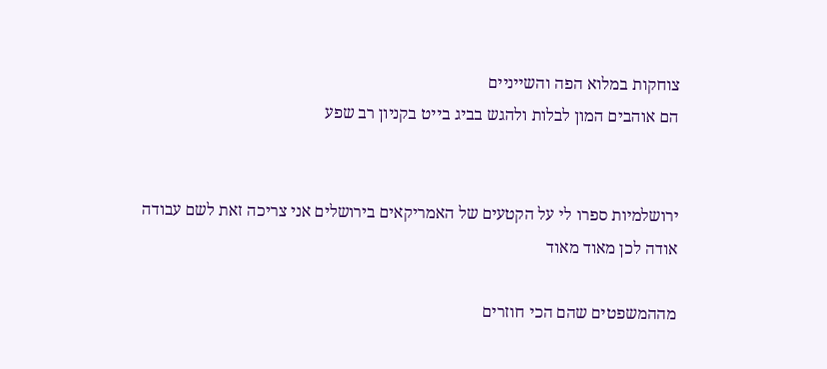צוחקות במלוא הפה והשייניים
הם אוהבים המון לבלות ולהגש בביג בייט בקניון רב שפע


ירושלמיות ספרו לי על הקטעים של האמריקאים בירושלים אני צריכה זאת לשם עבודה
אודה לכן מאוד מאוד

מההמשפטים שהם הכי חוזרים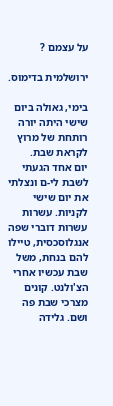על עצמם ?

ירושלמית בדימוס.

בימי, גאולה ביום שישי היתה יורה רותחת של מרוץ לקראת שבת.
יום אחד הגעתי לשבת לי-ם ונצלתי את יום שישי לקניות. עשרות עשרות דוברי שפה אנגלוסכסית, טיילו להם בנחת, משל שבת עכשיו אחרי הצ'ולנט. קונים מצרכי שבת פה ושם. גלידה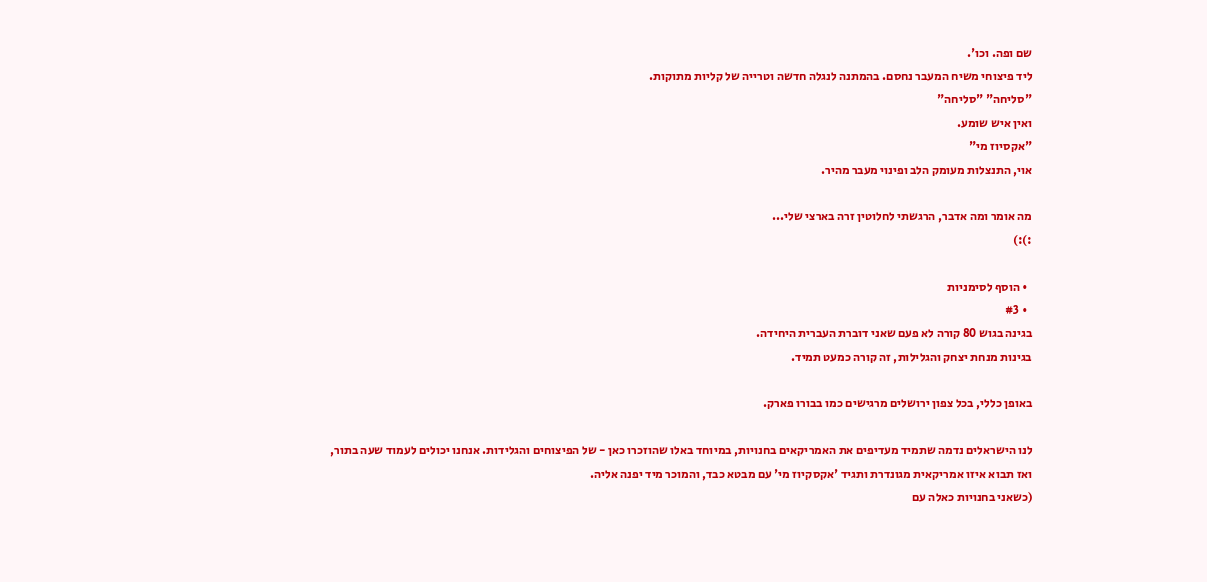שם ופה. וכו'.
ליד פיצוחי משיח המעבר נחסם. בהמתנה לנגלה חדשה וטרייה של קליות מתוקות.
"סליחה" "סליחה"
ואין איש שומע.
"אקסיוז מי"
אוי, התנצלות מעומק הלב ופינוי מעבר מהיר.

מה אומר ומה אדבר, הרגשתי לחלוטין זרה בארצי שלי...
:):)

  • הוסף לסימניות
  • #3
בגינה בגוש 80 קורה לא פעם שאני דוברת העברית היחידה.
בגינות מנחת יצחק והגלילות, זה קורה כמעט תמיד.

באופן כללי, בכל צפון ירושלים מרגישים כמו בבורו פארק.

לנו הישראלים נדמה שתמיד מעדיפים את האמריקאים בחנויות, במיוחד באלו שהוזכרו כאן - של הפיצוחים והגלידות. אנחנו יכולים לעמוד שעה בתור, ואז תבוא איזו אמריקאית מגונדרת ותגיד 'אקסקיוז מי' עם מבטא כבד, והמוכר מיד יפנה אליה.
(כשאני בחנויות כאלה עם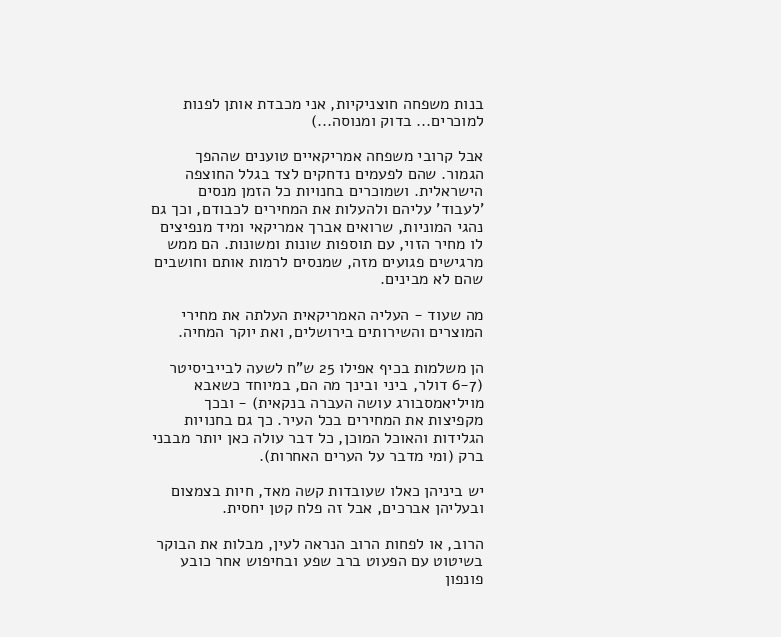בנות משפחה חוצניקיות, אני מכבדת אותן לפנות למוכרים... בדוק ומנוסה...)

אבל קרובי משפחה אמריקאיים טוענים שההפך הגמור. שהם לפעמים נדחקים לצד בגלל החוצפה הישראלית. ושמוכרים בחנויות כל הזמן מנסים 'לעבוד' עליהם ולהעלות את המחירים לכבודם, וכך גם נהגי המוניות, שרואים אברך אמריקאי ומיד מנפיצים לו מחיר הזוי, עם תוספות שונות ומשונות. הם ממש מרגישים פגועים מזה, שמנסים לרמות אותם וחושבים שהם לא מבינים.

מה שעוד - העליה האמריקאית העלתה את מחירי המוצרים והשירותים בירושלים, ואת יוקר המחיה.

הן משלמות בכיף אפילו 25 ש"ח לשעה לבייביסיטר (6-7 דולר, ביני ובינך מה הם, במיוחד כשאבא מויליאמסבורג עושה העברה בנקאית) - ובכך מקפיצות את המחירים בכל העיר. כך גם בחנויות הגלידות והאוכל המוכן, כל דבר עולה כאן יותר מבבני ברק (ומי מדבר על הערים האחרות).

יש ביניהן כאלו שעובדות קשה מאד, חיות בצמצום ובעליהן אברכים, אבל זה פלח קטן יחסית.

הרוב, או לפחות הרוב הנראה לעין, מבלות את הבוקר בשיטוט עם הפעוט ברב שפע ובחיפוש אחר כובע פונפון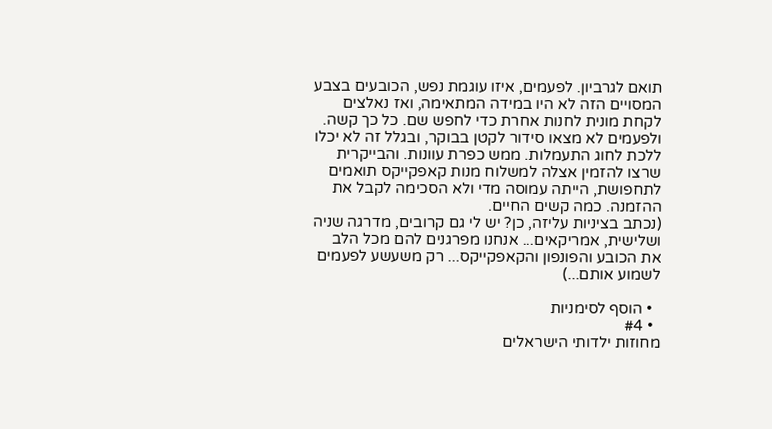תואם לגרביון. לפעמים, איזו עוגמת נפש, הכובעים בצבע המסויים הזה לא היו במידה המתאימה, ואז נאלצים לקחת מונית לחנות אחרת כדי לחפש שם. כל כך קשה. ולפעמים לא מצאו סידור לקטן בבוקר, ובגלל זה לא יכלו ללכת לחוג התעמלות. ממש כפרת עוונות. והבייקרית שרצו להזמין אצלה למשלוח מנות קאפקייקס תואמים לתחפושת, הייתה עמוסה מדי ולא הסכימה לקבל את ההזמנה. כמה קשים החיים.
(נכתב בציניות עליזה, כן? יש לי גם קרובים, מדרגה שניה ושלישית, אמריקאים... אנחנו מפרגנים להם מכל הלב את הכובע והפונפון והקאפקייקס... רק משעשע לפעמים לשמוע אותם...)

  • הוסף לסימניות
  • #4
מחוזות ילדותי הישראלים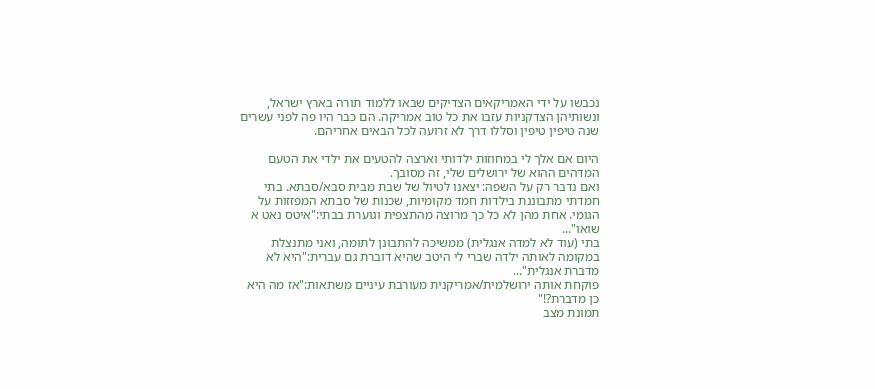נכבשו על ידי האמריקאים הצדיקים שבאו ללמוד תורה בארץ ישראל, ונשותיהן הצדקניות עזבו את כל טוב אמריקה. הם כבר היו פה לפני עשרים שנה טיפין טיפין וסללו דרך לא זרועה לכל הבאים אחריהם.

היום אם אלך לי במחוזות ילדותי וארצה להטעים את ילדי את הטעם המדהים ההוא של ירושלים שלי, זה מסובך.
ואם נדבר רק על השפה: יצאנו לטיול של שבת מבית סבא/סבתא. בתי חמדתי מתבוננת בילדות חמד מקומיות, שכנות של סבתא המפזזות על הגומי. אחת מהן לא כל כך מרוצה מהתצפית וגוערת בבתי:"איטס נאט א שואו"...
בתי (עוד לא למדה אנגלית) ממשיכה להתבונן לתומה, ואני מתנצלת במקומה לאותה ילדה שברי לי היטב שהיא דוברת גם עברית:"היא לא מדברת אנגלית"...
פוקחת אותה ירושלמית/אמריקנית מעורבת עיניים משתאות:"אז מה היא כן מדברת?!"
תמונת מצב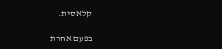קלאסית.

בפעם אחרת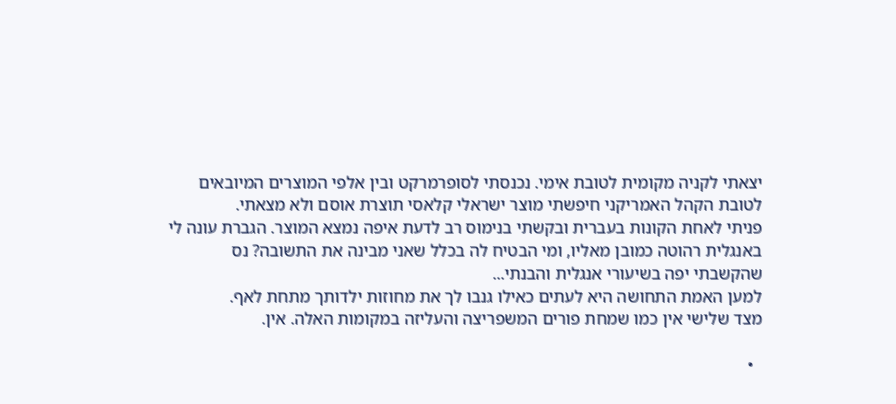יצאתי לקניה מקומית לטובת אימי. נכנסתי לסופרמרקט ובין אלפי המוצרים המיובאים לטובת הקהל האמריקני חיפשתי מוצר ישראלי קלאסי תוצרת אוסם ולא מצאתי.
פניתי לאחת הקונות בעברית ובקשתי בנימוס רב לדעת איפה נמצא המוצר. הגברת עונה לי באנגלית רהוטה כמובן מאליו, ומי הבטיח לה בכלל שאני מבינה את התשובה? נס שהקשבתי יפה בשיעורי אנגלית והבנתי...
למען האמת התחושה היא לעתים כאילו גנבו לך את מחוזות ילדותך מתחת לאף.
מצד שלישי אין כמו שמחת פורים המשפריצה והעליזה במקומות האלה. אין.

  •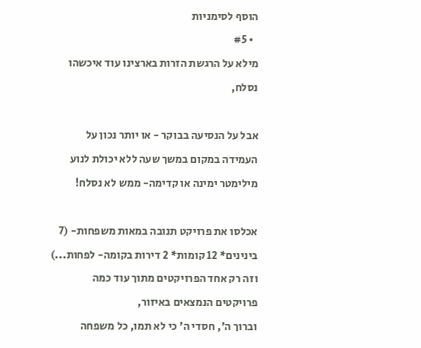הוסף לסימניות
  • #5
מילא על הרגשת הזרות בארצינו עוד איכשהו נסלח,

אבל על הנסיעה בבוקר - או יותר נכון על העמידה במקום במשך שעה ללא יכולת לנוע מילימטר ימינה או קדימה- ממש לא נסלח!

אכלסו את פרויקט תנובה במאות משפחות- (7 בינינים* 12 קומות* 2 דירות בקומה- לפחות...) וזה רק אחד הפרויקטים מתוך עוד כמה פרויקטים הנמצאים באיזור,
וברוך ה', חסדי ה' כי לא תמו, כל משפחה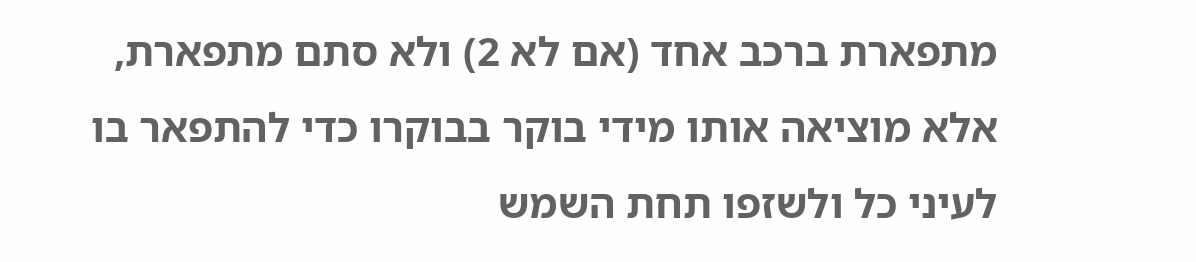מתפארת ברכב אחד (אם לא 2) ולא סתם מתפארת, אלא מוציאה אותו מידי בוקר בבוקרו כדי להתפאר בו לעיני כל ולשזפו תחת השמש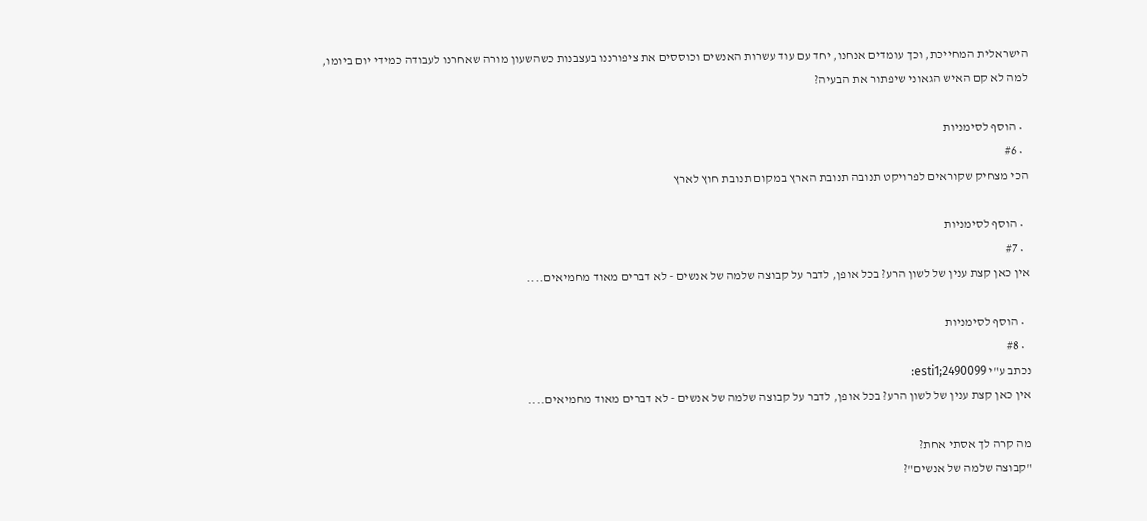הישראלית המחייכת, וכך עומדים אנחנו, יחד עם עוד עשרות האנשים וכוססים את ציפורננו בעצבנות כשהשעון מורה שאחרנו לעבודה כמידי יום ביומו, למה לא קם האיש הגאוני שיפתור את הבעיה?

  • הוסף לסימניות
  • #6
הכי מצחיק שקוראים לפרויקט תנובה תנובת הארץ במקום תנובת חוץ לארץ

  • הוסף לסימניות
  • #7
אין כאן קצת ענין של לשון הרע? בכל אופן, לדבר על קבוצה שלמה של אנשים - לא דברים מאוד מחמיאים....

  • הוסף לסימניות
  • #8
נכתב ע"י esti1;2490099:
אין כאן קצת ענין של לשון הרע? בכל אופן, לדבר על קבוצה שלמה של אנשים - לא דברים מאוד מחמיאים....

מה קרה לך אסתי אחת?
"קבוצה שלמה של אנשים"?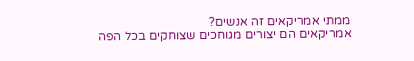ממתי אמריקאים זה אנשים?
אמריקאים הם יצורים מגוחכים שצוחקים בכל הפה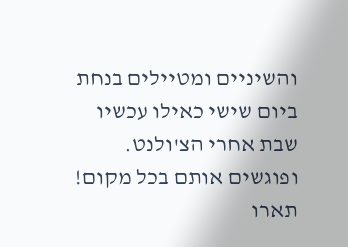והשיניים ומטיילים בנחת ביום שישי כאילו עכשיו שבת אחרי הצ'ולנט. ופוגשים אותם בכל מקום! תארו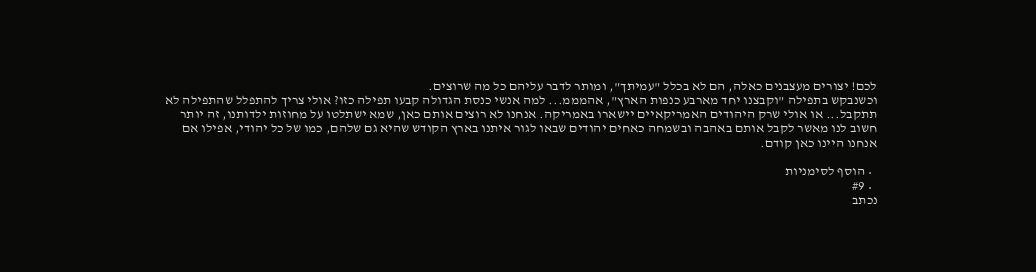לכם! יצורים מעצבנים כאלה, הם לא בכלל "עמיתך", ומותר לדבר עליהם כל מה שרוצים.
וכשנבקש בתפילה "וקבצנו יחד מארבע כנפות הארץ", אהמממ... למה אנשי כנסת הגדולה קבעו תפילה כזו? אולי צריך להתפלל שהתפילה לא תתקבל... או אולי שרק היהודים האמריקאיים יישארו באמריקה. אנחנו לא רוצים אותם כאן, שמא ישתלטו על מחוזות ילדותנו, זה יותר חשוב לנו מאשר לקבל אותם באהבה ובשמחה כאחים יהודים שבאו לגור איתנו בארץ הקודש שהיא גם שלהם, כמו של כל יהודי, אפילו אם אנחנו היינו כאן קודם.

  • הוסף לסימניות
  • #9
נכתב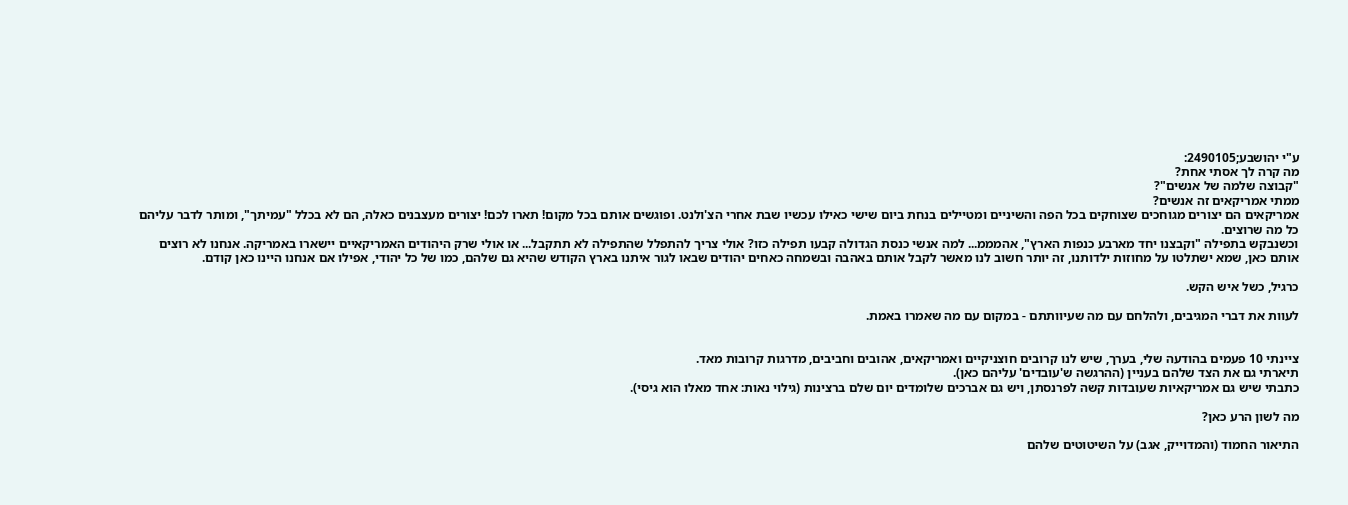ע"י יהושבע;2490105:
מה קרה לך אסתי אחת?
"קבוצה שלמה של אנשים"?
ממתי אמריקאים זה אנשים?
אמריקאים הם יצורים מגוחכים שצוחקים בכל הפה והשיניים ומטיילים בנחת ביום שישי כאילו עכשיו שבת אחרי הצ'ולנט. ופוגשים אותם בכל מקום! תארו לכם! יצורים מעצבנים כאלה, הם לא בכלל "עמיתך", ומותר לדבר עליהם כל מה שרוצים.
וכשנבקש בתפילה "וקבצנו יחד מארבע כנפות הארץ", אהמממ... למה אנשי כנסת הגדולה קבעו תפילה כזו? אולי צריך להתפלל שהתפילה לא תתקבל... או אולי שרק היהודים האמריקאיים יישארו באמריקה. אנחנו לא רוצים אותם כאן, שמא ישתלטו על מחוזות ילדותנו, זה יותר חשוב לנו מאשר לקבל אותם באהבה ובשמחה כאחים יהודים שבאו לגור איתנו בארץ הקודש שהיא גם שלהם, כמו של כל יהודי, אפילו אם אנחנו היינו כאן קודם.

כרגיל, כשל איש הקש.

לעוות את דברי המגיבים, ולהלחם עם מה שעיוותתם - במקום עם מה שאמרו באמת.


ציינתי 10 פעמים בהודעה שלי, בערך, שיש לנו קרובים חוצניקיים ואמריקאים, אהובים וחביבים, מדרגות קרובות מאד.
תיארתי גם את הצד שלהם בעניין (ההרגשה ש'עובדים' עליהם כאן).
כתבתי שיש גם אמריקאיות שעובדות קשה לפרנסתן, ויש גם אברכים שלומדים יום שלם ברצינות (גילוי נאות: אחד מאלו הוא גיסי).

מה לשון הרע כאן?

התיאור החמוד (והמדוייק, אגב) על השיטוטים שלהם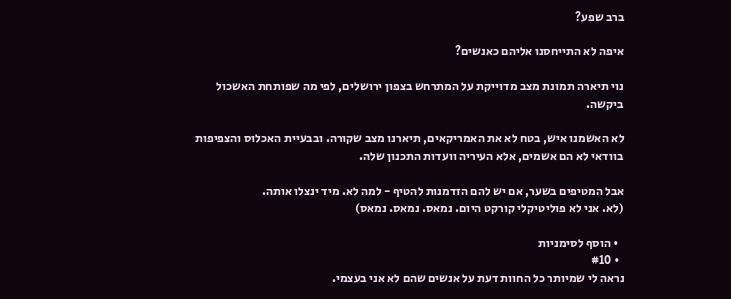ברב שפע?

איפה לא התייחסנו אליהם כאנשים?

נוי תיארה תמונת מצב מדוייקת על המתרחש בצפון ירושלים, לפי מה שפותחת האשכול ביקשה.

לא האשמנו איש, בטח לא את האמריקאים, תיארנו מצב שקורה. ובבעיית האכלוס והצפיפות בוודאי לא הם אשמים, אלא העיריה וועדות התכנון שלה.

אבל המטיפים בשער, אם יש להם הזדמנות להטיף - למה לא. מיד ינצלו אותה.
(לא. אני לא פוליטיקלי קורקט היום. נמאס. נמאס. נמאס)

  • הוסף לסימניות
  • #10
נראה לי שמיותר כל החוות דעת על אנשים שהם לא אני בעצמי.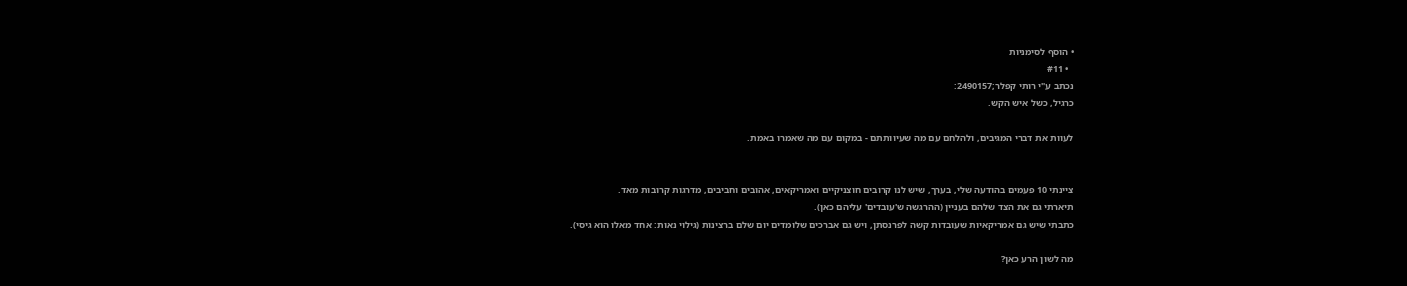• הוסף לסימניות
  • #11
נכתב ע"י רותי קפלר;2490157:
כרגיל, כשל איש הקש.

לעוות את דברי המגיבים, ולהלחם עם מה שעיוותתם - במקום עם מה שאמרו באמת.


ציינתי 10 פעמים בהודעה שלי, בערך, שיש לנו קרובים חוצניקיים ואמריקאים, אהובים וחביבים, מדרגות קרובות מאד.
תיארתי גם את הצד שלהם בעניין (ההרגשה ש'עובדים' עליהם כאן).
כתבתי שיש גם אמריקאיות שעובדות קשה לפרנסתן, ויש גם אברכים שלומדים יום שלם ברצינות (גילוי נאות: אחד מאלו הוא גיסי).

מה לשון הרע כאן?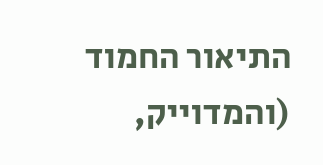התיאור החמוד (והמדוייק,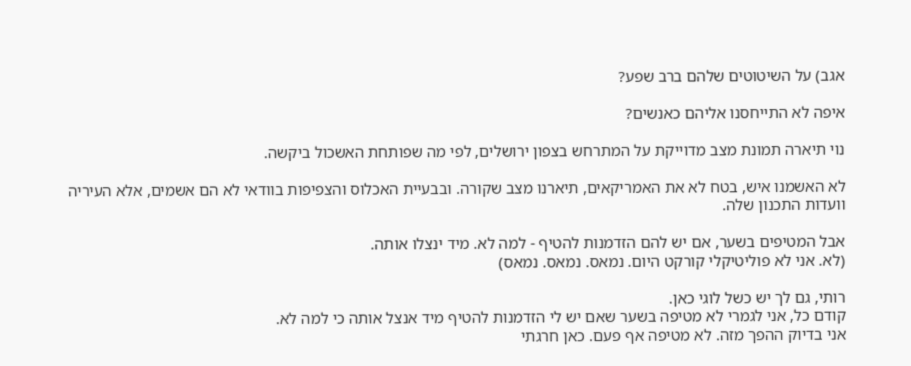אגב) על השיטוטים שלהם ברב שפע?

איפה לא התייחסנו אליהם כאנשים?

נוי תיארה תמונת מצב מדוייקת על המתרחש בצפון ירושלים, לפי מה שפותחת האשכול ביקשה.

לא האשמנו איש, בטח לא את האמריקאים, תיארנו מצב שקורה. ובבעיית האכלוס והצפיפות בוודאי לא הם אשמים, אלא העיריה וועדות התכנון שלה.

אבל המטיפים בשער, אם יש להם הזדמנות להטיף - למה לא. מיד ינצלו אותה.
(לא. אני לא פוליטיקלי קורקט היום. נמאס. נמאס. נמאס)

רותי, גם לך יש כשל לוגי כאן.
קודם כל, אני לגמרי לא מטיפה בשער שאם יש לי הזדמנות להטיף מיד אנצל אותה כי למה לא.
אני בדיוק ההפך מזה. לא מטיפה אף פעם. כאן חרגתי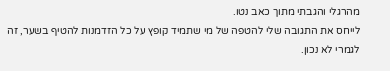מהרגלי והגבתי מתוך כאב נטו.
לייחס את התגובה שלי להטפה של מי שתמיד קופץ על כל הזדמנות להטיף בשער, זה לגמרי לא נכון.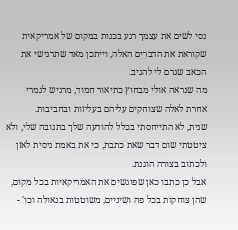נסי לשים את עצמך רגע בכנות במקום של אמריקאית שקוראת את הדברים האלה, וייתכן מאד שתרגישי את הכאב שגרם לי להגיב.
מה שנראה אולי מבחוץ כתיאור חמוד, מרגיש לגמרי אחרת לאלה שצוחקים עליהם בעליזות ובחביבות.
שנית, לא התייחסתי בכלל להודעה שלך בתגובה שלי, ולא ציטטתי שום דבר שאת כתבת, כי את באמת ניסית לאזן ולכתוב בצורה הוגנת.
אבל כן כתבו כאן שפוגשים את האמריקאיות בכל מקום, שהן צוחקות בכל פה ושיניים, משוטטות בגאולה וכו' -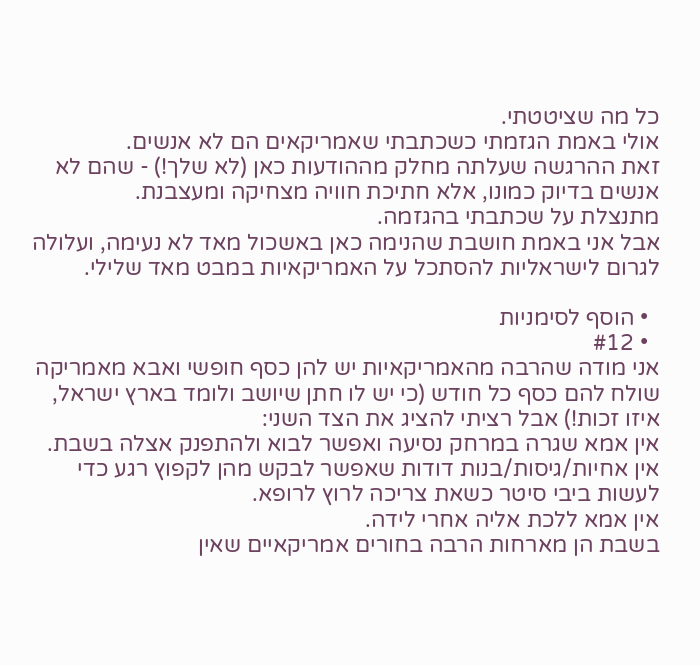כל מה שציטטתי.
אולי באמת הגזמתי כשכתבתי שאמריקאים הם לא אנשים.
זאת ההרגשה שעלתה מחלק מההודעות כאן (לא שלך!) - שהם לא אנשים בדיוק כמונו, אלא חתיכת חוויה מצחיקה ומעצבנת.
מתנצלת על שכתבתי בהגזמה.
אבל אני באמת חושבת שהנימה כאן באשכול מאד לא נעימה, ועלולה לגרום לישראליות להסתכל על האמריקאיות במבט מאד שלילי.

  • הוסף לסימניות
  • #12
אני מודה שהרבה מהאמריקאיות יש להן כסף חופשי ואבא מאמריקה שולח להם כסף כל חודש (כי יש לו חתן שיושב ולומד בארץ ישראל, איזו זכות!) אבל רציתי להציג את הצד השני:
אין אמא שגרה במרחק נסיעה ואפשר לבוא ולהתפנק אצלה בשבת.
אין אחיות/גיסות/בנות דודות שאפשר לבקש מהן לקפוץ רגע כדי לעשות ביבי סיטר כשאת צריכה לרוץ לרופא.
אין אמא ללכת אליה אחרי לידה.
בשבת הן מארחות הרבה בחורים אמריקאיים שאין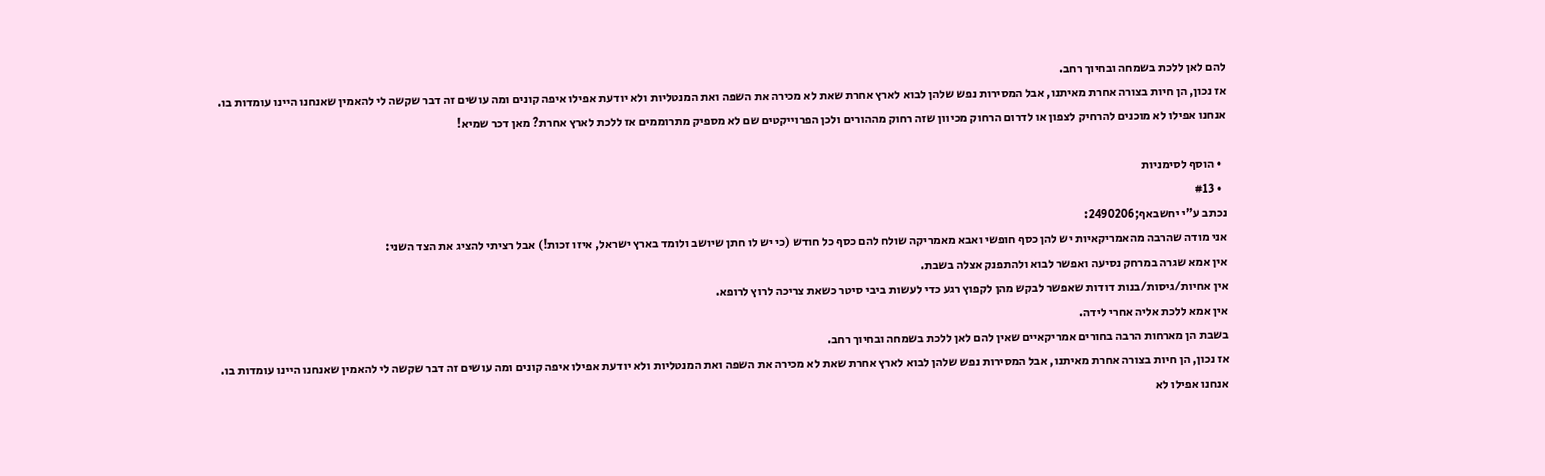להם לאן ללכת בשמחה ובחיוך רחב.
אז נכון, הן חיות בצורה אחרת מאיתנו, אבל המסירות נפש שלהן לבוא לארץ אחרת שאת לא מכירה את השפה ואת המנטליות ולא יודעת אפילו איפה קונים ומה עושים זה דבר שקשה לי להאמין שאנחנו היינו עומדות בו.
אנחנו אפילו לא מוכנים להרחיק לצפון או לדרום הרחוק מכיוון שזה רחוק מההורים ולכן הפרוייקטים שם לא מספיק מתרוממים אז ללכת לארץ אחרת? מאן דכר שמיא!

  • הוסף לסימניות
  • #13
נכתב ע"י יחשבאף;2490206:
אני מודה שהרבה מהאמריקאיות יש להן כסף חופשי ואבא מאמריקה שולח להם כסף כל חודש (כי יש לו חתן שיושב ולומד בארץ ישראל, איזו זכות!) אבל רציתי להציג את הצד השני:
אין אמא שגרה במרחק נסיעה ואפשר לבוא ולהתפנק אצלה בשבת.
אין אחיות/גיסות/בנות דודות שאפשר לבקש מהן לקפוץ רגע כדי לעשות ביבי סיטר כשאת צריכה לרוץ לרופא.
אין אמא ללכת אליה אחרי לידה.
בשבת הן מארחות הרבה בחורים אמריקאיים שאין להם לאן ללכת בשמחה ובחיוך רחב.
אז נכון, הן חיות בצורה אחרת מאיתנו, אבל המסירות נפש שלהן לבוא לארץ אחרת שאת לא מכירה את השפה ואת המנטליות ולא יודעת אפילו איפה קונים ומה עושים זה דבר שקשה לי להאמין שאנחנו היינו עומדות בו.
אנחנו אפילו לא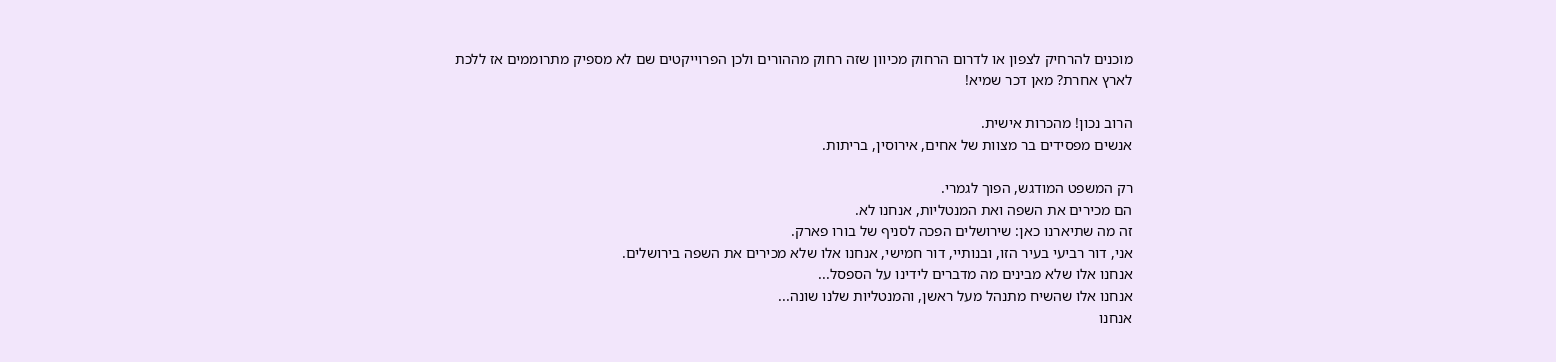מוכנים להרחיק לצפון או לדרום הרחוק מכיוון שזה רחוק מההורים ולכן הפרוייקטים שם לא מספיק מתרוממים אז ללכת לארץ אחרת? מאן דכר שמיא!

הרוב נכון! מהכרות אישית.
אנשים מפסידים בר מצוות של אחים, אירוסין, בריתות.

רק המשפט המודגש, הפוך לגמרי.
הם מכירים את השפה ואת המנטליות, אנחנו לא.
זה מה שתיארנו כאן: שירושלים הפכה לסניף של בורו פארק.
אני, דור רביעי בעיר הזו, ובנותיי, דור חמישי, אנחנו אלו שלא מכירים את השפה בירושלים.
אנחנו אלו שלא מבינים מה מדברים לידינו על הספסל...
אנחנו אלו שהשיח מתנהל מעל ראשן, והמנטליות שלנו שונה...
אנחנו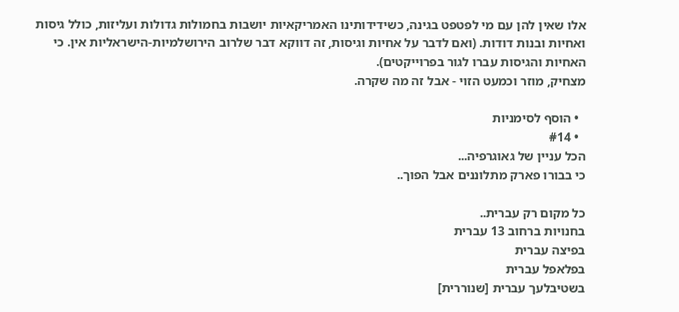אלו שאין להן עם מי לפטפט בגינה, כשידידותינו האמריקאיות יושבות בחמולות גדולות ועליזות, כולל גיסות ואחיות ובנות דודות. (ואם לדבר על אחיות וגיסות, זה דווקא דבר שלרוב הירושלמיות-הישראליות אין. כי האחיות והגיסות עברו לגור בפרוייקטים).
מצחיק, מוזר וכמעט הזוי - אבל זה מה שקרה.

  • הוסף לסימניות
  • #14
הכל עניין של גאוגרפיה...
כי בבורו פארק מתלוננים אבל הפוך..

כל מקום רק עברית..
בחנויות ברחוב 13 עברית
בפיצה עברית
בפלאפל עברית
בשטיבלעך עברית [שנוררית]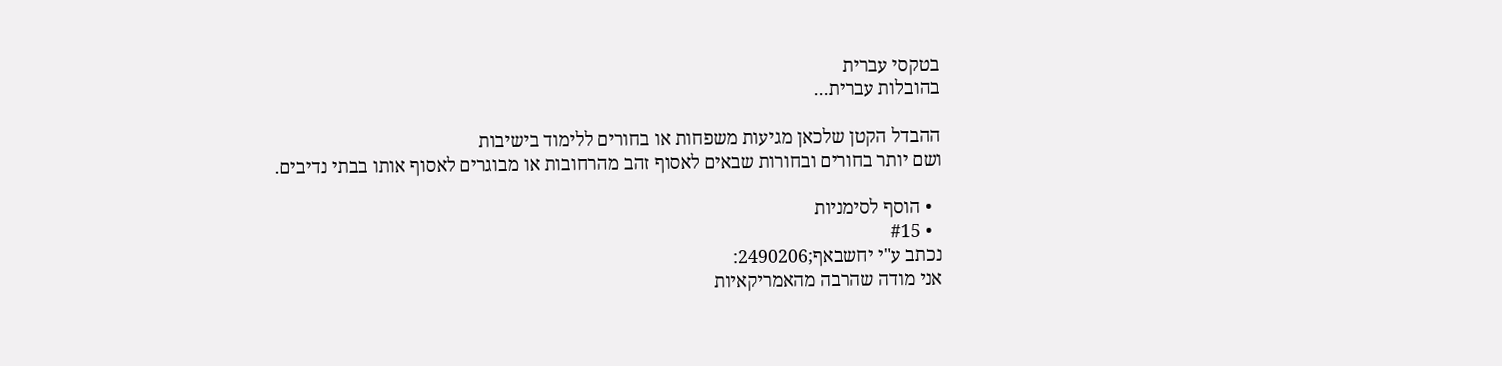בטקסי עברית
בהובלות עברית...

ההבדל הקטן שלכאן מגיעות משפחות או בחורים ללימוד בישיבות
ושם יותר בחורים ובחורות שבאים לאסוף זהב מהרחובות או מבוגרים לאסוף אותו בבתי נדיבים.

  • הוסף לסימניות
  • #15
נכתב ע"י יחשבאף;2490206:
אני מודה שהרבה מהאמריקאיות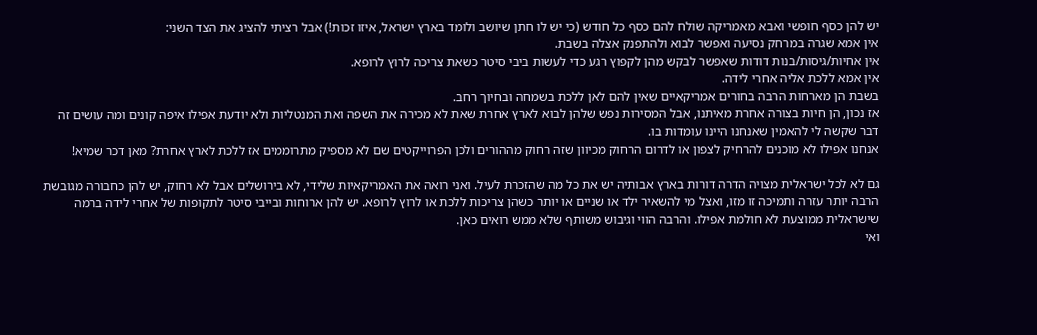יש להן כסף חופשי ואבא מאמריקה שולח להם כסף כל חודש (כי יש לו חתן שיושב ולומד בארץ ישראל, איזו זכות!) אבל רציתי להציג את הצד השני:
אין אמא שגרה במרחק נסיעה ואפשר לבוא ולהתפנק אצלה בשבת.
אין אחיות/גיסות/בנות דודות שאפשר לבקש מהן לקפוץ רגע כדי לעשות ביבי סיטר כשאת צריכה לרוץ לרופא.
אין אמא ללכת אליה אחרי לידה.
בשבת הן מארחות הרבה בחורים אמריקאיים שאין להם לאן ללכת בשמחה ובחיוך רחב.
אז נכון, הן חיות בצורה אחרת מאיתנו, אבל המסירות נפש שלהן לבוא לארץ אחרת שאת לא מכירה את השפה ואת המנטליות ולא יודעת אפילו איפה קונים ומה עושים זה דבר שקשה לי להאמין שאנחנו היינו עומדות בו.
אנחנו אפילו לא מוכנים להרחיק לצפון או לדרום הרחוק מכיוון שזה רחוק מההורים ולכן הפרוייקטים שם לא מספיק מתרוממים אז ללכת לארץ אחרת? מאן דכר שמיא!

גם לא לכל ישראלית מצויה הדרה דורות בארץ אבותיה יש את כל מה שהזכרת לעיל. ואני רואה את האמריקאיות שלידי, לא בירושלים אבל לא רחוק, יש להן כחבורה מגובשת הרבה יותר עזרה ותמיכה זו מזו, ואצל מי להשאיר ילד או שניים או יותר כשהן צריכות ללכת או לרוץ לרופא. יש להן ארוחות ובייבי סיטר לתקופות של אחרי לידה ברמה שישראלית ממוצעת לא חולמת אפילו. והרבה הווי וגיבוש משותף שלא ממש רואים כאן.
ואי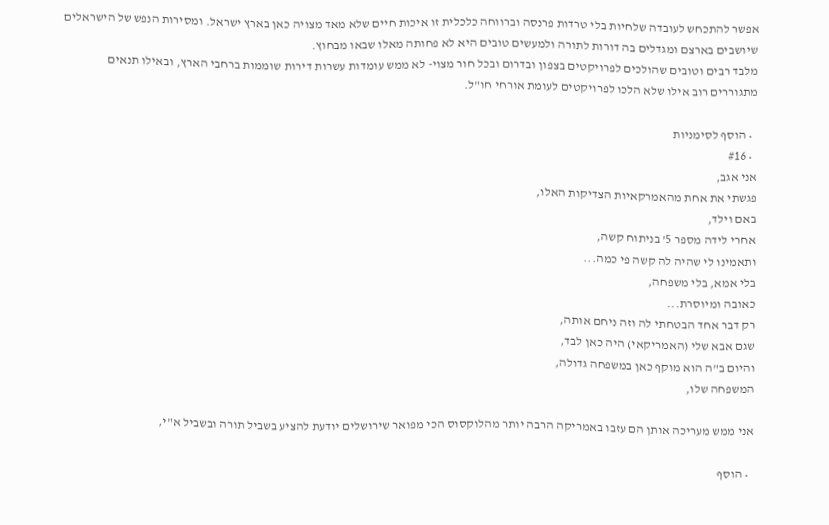אפשר להתכחש לעובדה שלחיות בלי טרדות פרנסה וברווחה כלכלית זו איכות חיים שלא מאד מצויה כאן בארץ ישראל. ומסירות הנפש של הישראלים שיושבים בארצם ומגדלים בה דורות לתורה ולמעשים טובים היא לא פחותה מאלו שבאו מבחוץ.
מלבד רבים וטובים שהולכים לפרויקטים בצפון ובדרום ובכל חור מצוי- לא ממש עומדות עשרות דירות שוממות ברחבי הארץ, ובאילו תנאים מתגוררים רוב אילו שלא הלכו לפרויקטים לעומת אורחי חו"ל.

  • הוסף לסימניות
  • #16
אני אגב,
פגשתי את אחת מהאמרקאיות הצדיקות האלו,
באם וילד,
אחרי לידה מספר 5' בניתוח קשה,
ותאמינו לי שהיה לה קשה פי כמה...
בלי אמא, בלי משפחה,
כאובה ומיוסרת...
רק דבר אחד הבטחתי לה וזה ניחם אותה,
שגם אבא שלי (האמריקאי) היה כאן לבד,
והיום ב"ה הוא מוקף כאן במשפחה גדולה,
המשפחה שלו,

אני ממש מעריכה אותן הם עזבו באמריקה הרבה יותר מהלוקסוס הכי מפואר שירושלים יודעת להציע בשביל תורה ובשביל א"י,

  • הוסף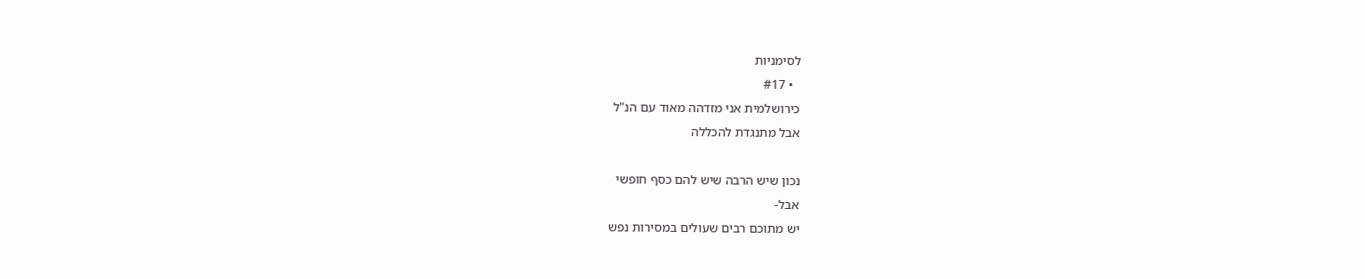לסימניות
  • #17
כירושלמית אני מזדהה מאוד עם הנ"ל
אבל מתנגדת להכללה

נכון שיש הרבה שיש להם כסף חופשי
אבל-
יש מתוכם רבים שעולים במסירות נפש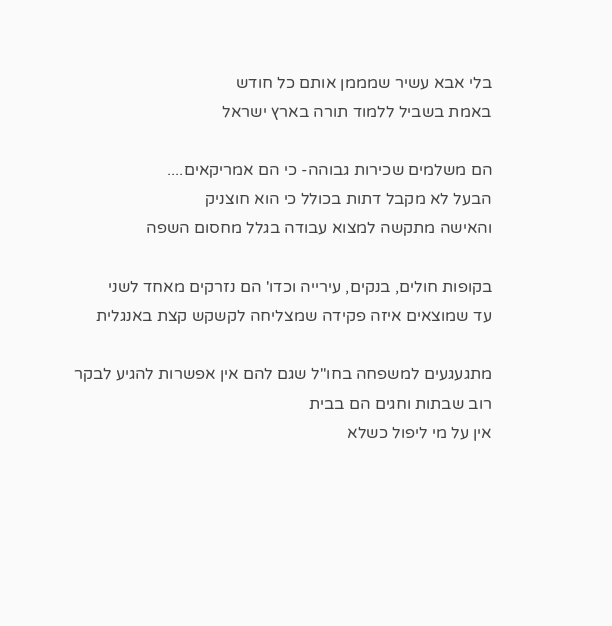בלי אבא עשיר שמממן אותם כל חודש
באמת בשביל ללמוד תורה בארץ ישראל

הם משלמים שכירות גבוהה- כי הם אמריקאים....
הבעל לא מקבל דתות בכולל כי הוא חוצניק
והאישה מתקשה למצוא עבודה בגלל מחסום השפה

בקופות חולים, בנקים, עירייה וכדו' הם נזרקים מאחד לשני
עד שמוצאים איזה פקידה שמצליחה לקשקש קצת באנגלית

מתגעגעים למשפחה בחו"ל שגם להם אין אפשרות להגיע לבקר
רוב שבתות וחגים הם בבית
אין על מי ליפול כשלא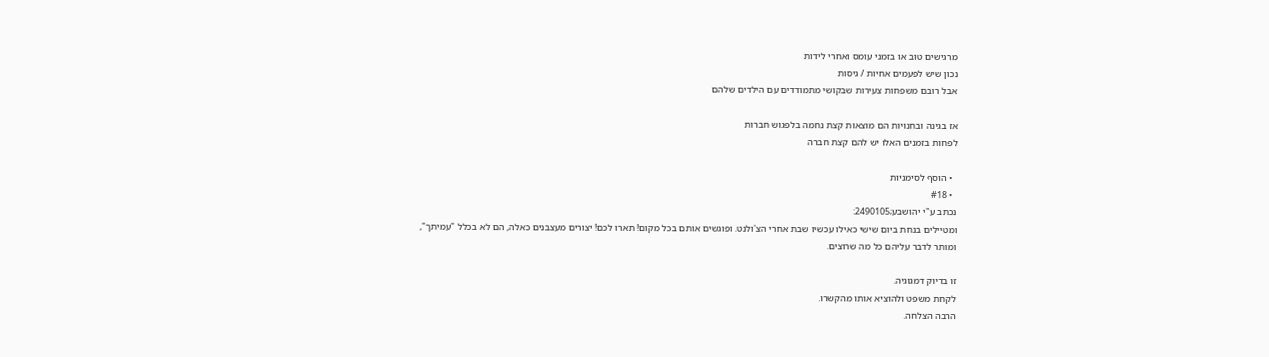מרגישים טוב או בזמני עומס ואחרי לידות
נכון שיש לפעמים אחיות / גיסות
אבל רובם משפחות צעירות שבקושי מתמודדים עם הילדים שלהם

אז בגינה ובחנויות הם מוצאות קצת נחמה בלפגוש חברות
לפחות בזמנים האלו יש להם קצת חברה

  • הוסף לסימניות
  • #18
נכתב ע"י יהושבע;2490105:
ומטיילים בנחת ביום שישי כאילו עכשיו שבת אחרי הצ'ולנט. ופוגשים אותם בכל מקום! תארו לכם! יצורים מעצבנים כאלה, הם לא בכלל "עמיתך", ומותר לדבר עליהם כל מה שרוצים.

זו בדיוק דמגוגיה.
לקחת משפט ולהוציא אותו מהקשרו.
הרבה הצלחה.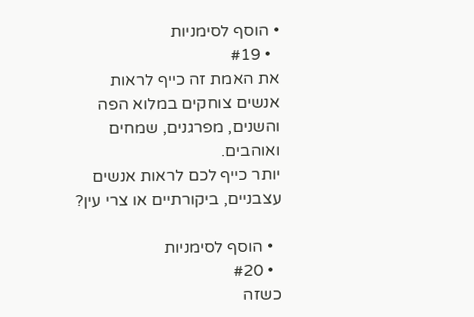• הוסף לסימניות
  • #19
את האמת זה כייף לראות אנשים צוחקים במלוא הפה והשנים, מפרגנים, שמחים ואוהבים.
יותר כייף לכם לראות אנשים עצבניים, ביקורתיים או צרי עין?

  • הוסף לסימניות
  • #20
כשזה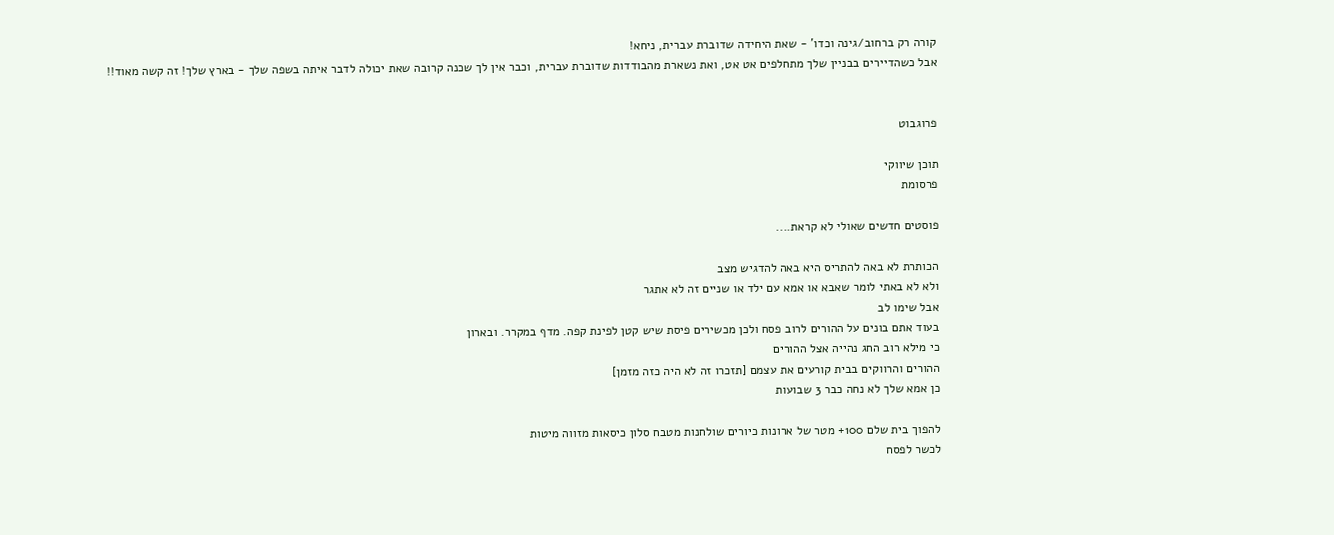קורה רק ברחוב/גינה וכדו' - שאת היחידה שדוברת עברית, ניחא!
אבל כשהדיירים בבניין שלך מתחלפים אט אט, ואת נשארת מהבודדות שדוברת עברית, וכבר אין לך שכנה קרובה שאת יכולה לדבר איתה בשפה שלך - בארץ שלך! זה קשה מאוד!!


פרוגבוט

תוכן שיווקי
פרסומת

פוסטים חדשים שאולי לא קראת....

הכותרת לא באה להתריס היא באה להדגיש מצב
ולא לא באתי לומר שאבא או אמא עם ילד או שניים זה לא אתגר
אבל שימו לב
בעוד אתם בונים על ההורים לרוב פסח ולכן מכשירים פיסת שיש קטן לפינת קפה. מדף במקרר. ובארון
כי מילא רוב החג נהייה אצל ההורים
ההורים והרווקים בבית קורעים את עצמם [תזכרו זה לא היה כזה מזמן]
כן אמא שלך לא נחה כבר 3 שבועות

להפוך בית שלם 100+ מטר של ארונות כיורים שולחנות מטבח סלון כיסאות מזווה מיטות
לכשר לפסח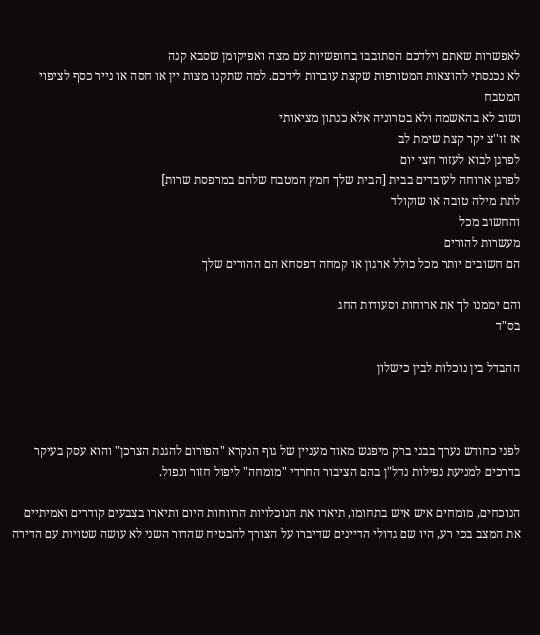לאפשרות שאתם וילדכם הסתובבו בחופשיות עם מצה ואפיקומן שסבא קנה
לא נכנסתי להוצאות המטורפות שקצת עוברות לידכם. למה שתקנו מצות יין או חסה או נייר כסף לציפוי המטבח
ושוב לא בהאשמה ולא בטרוניה אלא כנתון מציאותי
אז זו''צ יקר קצת שימת לב
לפרגן לבוא לעזור חצי יום
לפרגן ארוחה לעובדים בבית [הבית שלך חמץ המטבח שלהם במרפסת שרות]
לתת מילה טובה או שוקולד
והחשוב מכל
מעשרות להורים
הם חשובים יותר מכל כולל ארגון או קמחה דפסחא הם ההורים שלך

והם יממנו לך את ארוחות וסעודות החג
בס"ד

ההבדל בין נוכלות לבין כישלון



לפני כחודש נערך בבני ברק מיפגש מאוד מעניין של גוף הנקרא "הפורום להגנת הצרכן" והוא עסק בעיקר בדרכים למניעת נפילות נדל"ן בהם הציבור החרדי "מומחה" ליפול חזור ונפול.

הנוכחים, מומחים איש איש בתחומו, תיארו את הנוכלויות הרווחות היום ותיארו בצבעים קודרים ואמיתיים את המצב בכי רע, היו שם גדולי הדיינים שדיברו על הצורך להבטיח שהדור השני לא עושה שטויות עם הדירה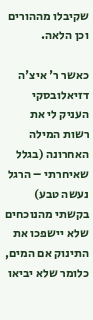שקיבלו מההורים וכן הלאה.

כאשר ר' איצ'ה דזיאלובסקי העניק לי את רשות המילה האחרונה (בגלל שאיחרתי – הרגל נעשה טבע) בקשתי מהנוכחים שלא יישפכו את התינוק אם המים, כלומר שלא יביאו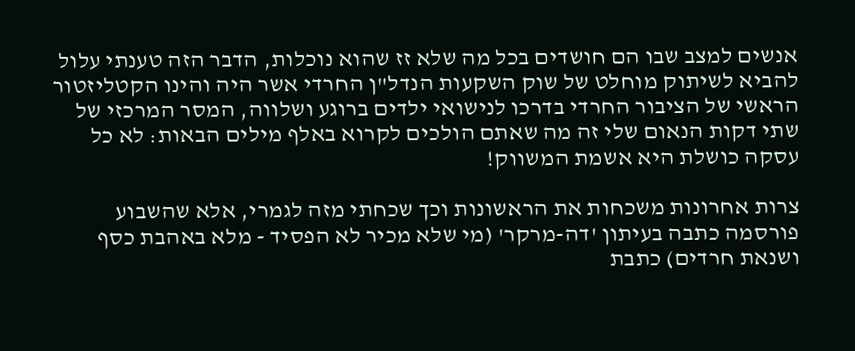אנשים למצב שבו הם חושדים בכל מה שלא זז שהוא נוכלות, הדבר הזה טענתי עלול להביא לשיתוק מוחלט של שוק השקעות הנדל"ן החרדי אשר היה והינו הקטליזטור הראשי של הציבור החרדי בדרכו לנישואי ילדים ברוגע ושלווה, המסר המרכזי של שתי דקות הנאום שלי זה מה שאתם הולכים לקרוא באלף מילים הבאות: לא כל עסקה כושלת היא אשמת המשווק!

צרות אחרונות משכחות את הראשונות וכך שכחתי מזה לגמרי, אלא שהשבוע פורסמה כתבה בעיתון 'דה-מרקר' (מי שלא מכיר לא הפסיד - מלא באהבת כסף ושנאת חרדים) כתבת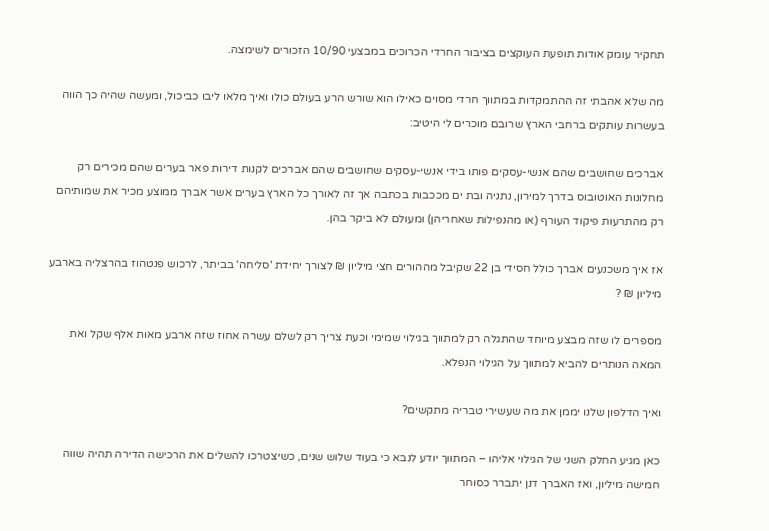תחקיר עומק אודות תופעת העוקצים בציבור החרדי הכרוכים במבצעי 10/90 הזכורים לשימצה.

מה שלא אהבתי זה ההתמקדות במתווך חרדי מסוים כאילו הוא שורש הרע בעולם כולו ואיך מלאו ליבו כביכול, ומעשה שהיה כך הווה בעשרות עותקים ברחבי הארץ שרובם מוכרים לי היטיב:

אברכים שחושבים שהם אנשי-עסקים פותו בידי אנשי-עסקים שחושבים שהם אברכים לקנות דירות פאר בערים שהם מכירים רק מחלונות האוטובוס בדרך למירון, נתניה ובת ים מככבות בכתבה אך זה לאורך כל הארץ בערים אשר אברך ממוצע מכיר את שמותיהם רק מהתרעות פיקוד העורף (או מהנפילות שאחריהן) ומעולם לא ביקר בהן.

אז איך משכנעים אברך כולל חסידי בן 22 שקיבל מההורים חצי מיליון ₪ לצורך יחידת 'סליחה' בביתר, לרכוש פנטהוז בהרצליה בארבע מיליון ₪ ?

מספרים לו שזה מבצע מיוחד שהתגלה רק למתווך בגילוי שמימי וכעת צריך רק לשלם עשרה אחוז שזה ארבע מאות אלף שקל ואת המאה הנותרים להביא למתווך על הגילוי הנפלא.

ואיך הדלפון שלנו יממן את מה שעשירי טבריה מתקשים?

כאן מגיע החלק השני של הגילוי אליהו – המתווך יודע לנבא כי בעוד שלוש שנים, כשיצטרכו להשלים את הרכישה הדירה תהיה שווה חמישה מיליון, ואז האברך דנן יתברר כסוחר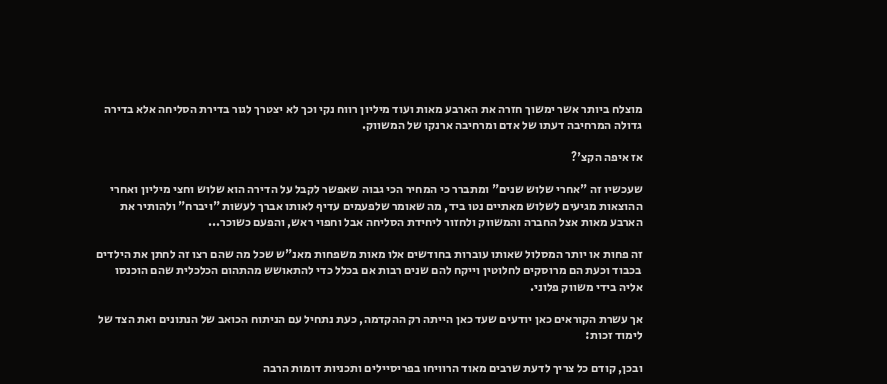מוצלח ביותר אשר ימשוך חזרה את הארבע מאות ועוד מיליון רווח נקי וכך לא יצטרך לגור בדירת הסליחה אלא בדירה גדולה המרחיבה דעתו של אדם ומרחיבה ארנקו של המשווק.

אז איפה הקצ'?

שעכשיו זה "אחרי שלוש שנים" ומתברר כי המחיר הכי גבוה שאפשר לקבל על הדירה הוא שלוש וחצי מיליון ואחרי ההוצאות מגיעים לשלוש מאתיים נטו ביד, מה שאומר שלפעמים עדיף לאותו אברך לעשות "ויברח" ולהותיר את הארבע מאות אצל החברה והמשווק ולחזור ליחידת הסליחה אבל וחפוי ראש, והפעם כשוכר...

זה פחות או יותר המסלול שאותו עוברות בחודשים אלו מאות משפחות מאנ"ש שכל מה שהם רצו זה לחתן את הילדים בכבוד וכעת הם מרוסקים לחלוטין וייקח להם שנים רבות אם בכלל כדי להתאושש מהתהום הכלכלית שהם הוכנסו אליה בידי משווק פלוני.

אך עשרת הקוראים כאן יודעים שעד כאן הייתה רק ההקדמה, כעת נתחיל עם הניתוח הכואב של הנתונים ואת הצד של לימוד זכות:

ובכן, קודם כל צריך לדעת שרבים מאוד הרוויחו בפריסיילים ותכניות דומות הרבה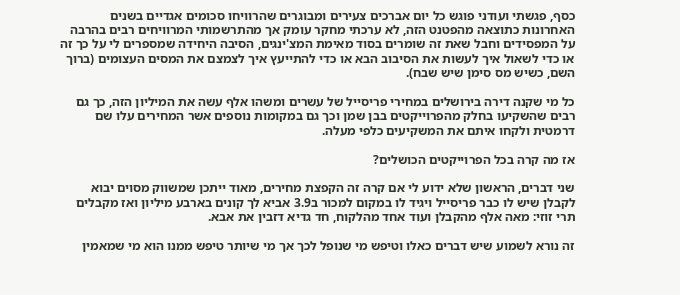כסף, פגשתי ועודני פוגש כל יום אברכים צעירים ומבוגרים שהרוויחו סכומים אגדיים בשנים האחרונות כתוצאה מהפטנט הזה, לא ערכתי מחקר עומק אך מהתרשמותי המרוויחים רבים בהרבה על המפסידים וחבל שאת זה שומרים בסוד מאימת המצ'ינגים, הסיבה היחידה שמספרים לי על כך זה או כדי לשאול איך לעשות את הסיבוב הבא או כדי להתייעץ איך לצמצם את המסים העצומים (ברוך השם, כשיש מס סימן שיש שבח).

כל מי שקנה דירה בירושלים במחירי פריסייל של עשרים ומשהו אלף עשה את המיליון הזה, כך גם רבים שהשקיעו בחלק מהפרוייקטים בבן שמן וכך גם במקומות נוספים אשר המחירים עלו שם דרמטית ולקחו איתם את המשקיעים כלפי מעלה.

אז מה קרה בכל הפרוייקטים הכושלים?

שני דברים, הראשון שלא ידוע לי אם קרה זה הקפצת מחירים, מאוד ייתכן שמשווק מסוים יבוא לקבלן שיש לו כבר פריסייל ויגיד לו במקום למכור ב3.9 אביא לך קונים בארבע מיליון ואז מקבלים תרי זוזי: מאה אלף מהקבלן ועוד אחד מהלקוח, חד גדיא דזבין את אבא.

זה נורא לשמוע שיש דברים כאלו וטיפש מי שנופל לכך אך מי שיותר טיפש ממנו הוא מי שמאמין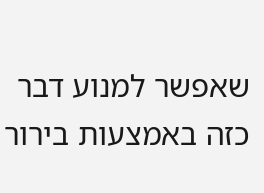שאפשר למנוע דבר כזה באמצעות בירור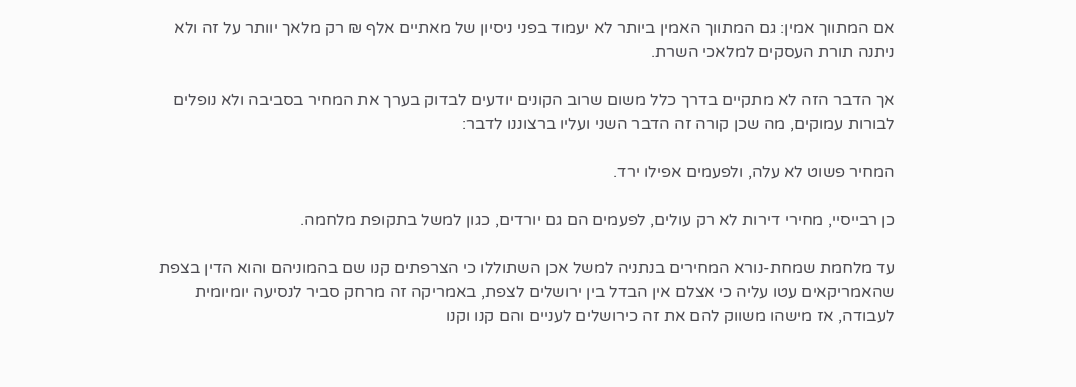אם המתווך אמין: גם המתווך האמין ביותר לא יעמוד בפני ניסיון של מאתיים אלף ₪ רק מלאך יוותר על זה ולא ניתנה תורת העסקים למלאכי השרת.

אך הדבר הזה לא מתקיים בדרך כלל משום שרוב הקונים יודעים לבדוק בערך את המחיר בסביבה ולא נופלים לבורות עמוקים, מה שכן קורה זה הדבר השני ועליו ברצוננו לדבר:

המחיר פשוט לא עלה, ולפעמים אפילו ירד.

כן רבייסיי, מחירי דירות לא רק עולים, לפעמים הם גם יורדים, כגון למשל בתקופת מלחמה.

עד מלחמת שמחת-נורא המחירים בנתניה למשל אכן השתוללו כי הצרפתים קנו שם בהמוניהם והוא הדין בצפת שהאמריקאים עטו עליה כי אצלם אין הבדל בין ירושלים לצפת, באמריקה זה מרחק סביר לנסיעה יומיומית לעבודה, אז מישהו משווק להם את זה כירושלים לעניים והם קנו וקנו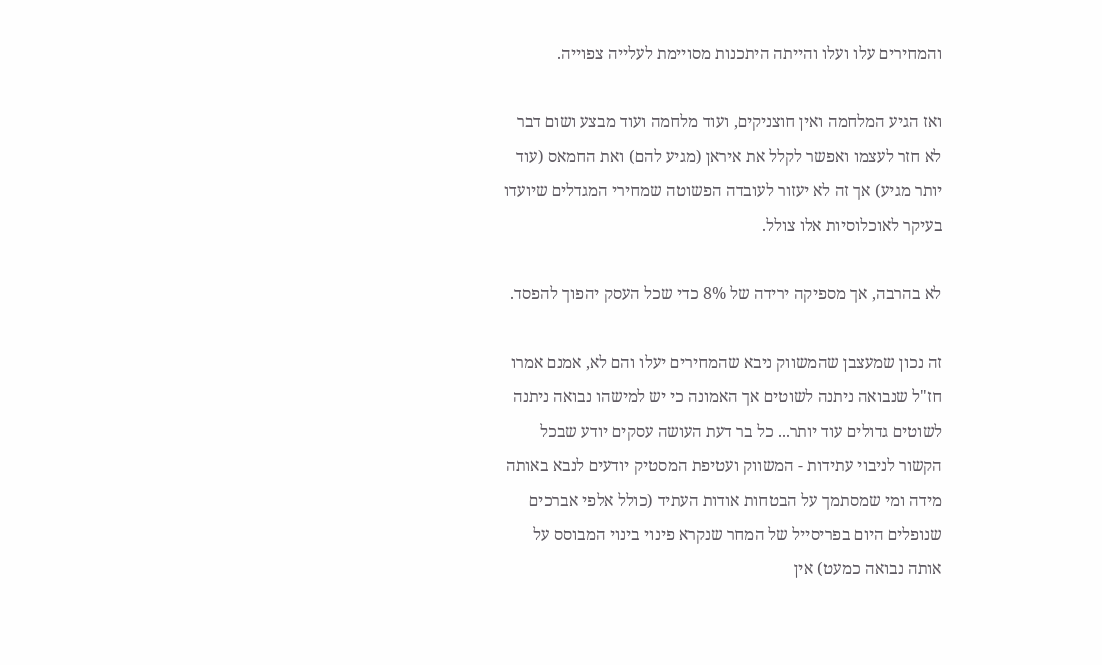והמחירים עלו ועלו והייתה היתכנות מסויימת לעלייה צפוייה.

ואז הגיע המלחמה ואין חוצניקים, ועוד מלחמה ועוד מבצע ושום דבר לא חזר לעצמו ואפשר לקלל את איראן (מגיע להם) ואת החמאס (עוד יותר מגיע) אך זה לא יעזור לעובדה הפשוטה שמחירי המגדלים שיועדו בעיקר לאוכלוסיות אלו צולל.

לא בהרבה, אך מספיקה ירידה של 8% כדי שכל העסק יהפוך להפסד.

זה נכון שמעצבן שהמשווק ניבא שהמחירים יעלו והם לא, אמנם אמרו חז"ל שנבואה ניתנה לשוטים אך האמונה כי יש למישהו נבואה ניתנה לשוטים גדולים עוד יותר... כל בר דעת העושה עסקים יודע שבכל הקשור לניבוי עתידות - המשווק ועטיפת המסטיק יודעים לנבא באותה מידה ומי שמסתמך על הבטחות אודות העתיד (כולל אלפי אברכים שנופלים היום בפריסייל של המחר שנקרא פינוי בינוי המבוסס על אותה נבואה כמעט) אין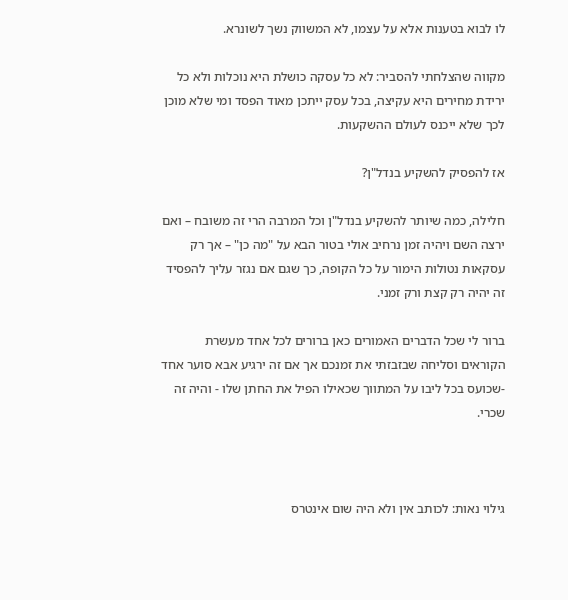לו לבוא בטענות אלא על עצמו, לא המשווק נשך לשונרא.

מקווה שהצלחתי להסביר: לא כל עסקה כושלת היא נוכלות ולא כל ירידת מחירים היא עקיצה, בכל עסק ייתכן מאוד הפסד ומי שלא מוכן לכך שלא ייכנס לעולם ההשקעות.

אז להפסיק להשקיע בנדל"ן?

חלילה, כמה שיותר להשקיע בנדל"ן וכל המרבה הרי זה משובח – ואם ירצה השם ויהיה זמן נרחיב אולי בטור הבא על "מה כן" – אך רק עסקאות נטולות הימור על כל הקופה, כך שגם אם נגזר עליך להפסיד זה יהיה רק קצת ורק זמני.

ברור לי שכל הדברים האמורים כאן ברורים לכל אחד מעשרת הקוראים וסליחה שבזבזתי את זמנכם אך אם זה ירגיע אבא סוער אחד -שכועס בכל ליבו על המתווך שכאילו הפיל את החתן שלו - והיה זה שכרי.



גילוי נאות: לכותב אין ולא היה שום אינטרס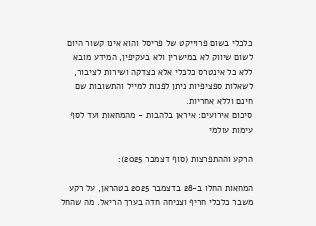כלכלי בשום פרוייקט של פריסל והוא אינו קשור היום לשום שיווק לא במישרין ולא בעקיפין, המידע מובא ללא כל אינטרס כלכלי אלא כצדקה ושירות לציבור, לשאלות ספציפיות ניתן לפנות למייל והתשובות שם חינם וללא אחריות.
סיכום אירועים: איראן בלהבות - מהמחאות ועד לסף עימות עולמי

הרקע וההתפרצות (סוף דצמבר 2025):

המחאות החלו ב-28 בדצמבר 2025 בטהראן, על רקע משבר כלכלי חריף וצניחה חדה בערך הריאל. מה שהחל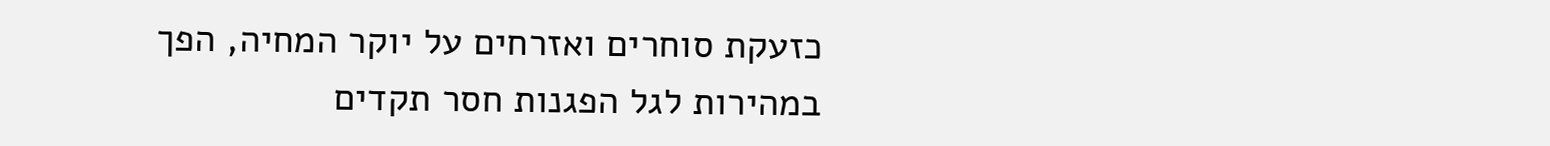כזעקת סוחרים ואזרחים על יוקר המחיה, הפך במהירות לגל הפגנות חסר תקדים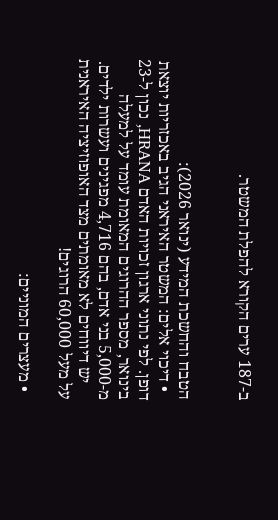ב-187 ערים הקורא להפלת המשטר.


הטבח והחשכת המידע (ינואר 2026):
  • דיכוי אלים: המשטר האיראני הגיב באכזריות יוצאת דופן. לפי נתוני ארגון זכויות האדם HRANA, נכון ל-23 בינואר, מספר ההרוגים המאומת עומד על למעלה מ-5,000 בני אדם, בהם 4,716 מפגינים ועשרות ילדים.
    יש דיווחים לא מאומתים מצד האופוזיציה האיראנית על מעל 60,000 הרוגים!

  • מעצרים המוניים: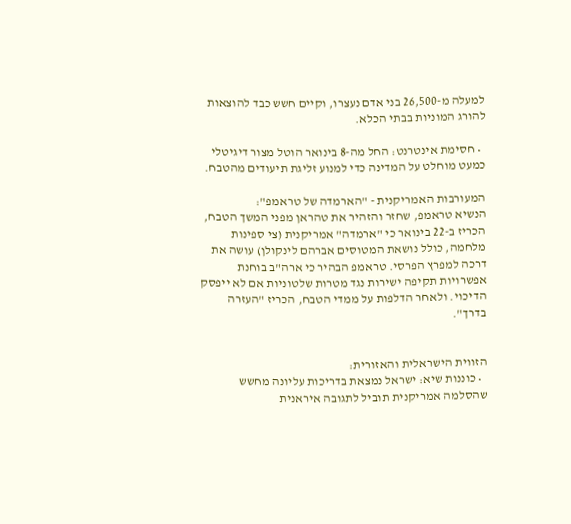למעלה מ-26,500 בני אדם נעצרו, וקיים חשש כבד להוצאות להורג המוניות בבתי הכלא.

  • חסימת אינטרנט: החל מה-8 בינואר הוטל מצור דיגיטלי כמעט מוחלט על המדינה כדי למנוע זליגת תיעודים מהטבח.

המעורבות האמריקנית - "הארמדה של טראמפ":
הנשיא טראמפ, שחזר והזהיר את טהראן מפני המשך הטבח, הכריז ב-22 בינואר כי "ארמדה" אמריקנית (צי ספינות מלחמה, כולל נושאת המטוסים אברהם לינקולן) עושה את דרכה למפרץ הפרסי. טראמפ הבהיר כי ארה"ב בוחנת אפשרויות תקיפה ישירות נגד מטרות שלטוניות אם לא ייפסק הדיכוי. ולאחר הדלפות על ממדי הטבח, הכריז "העזרה בדרך".


הזווית הישראלית והאזורית:
  • כוננות שיא: ישראל נמצאת בדריכות עליונה מחשש שהסלמה אמריקנית תוביל לתגובה איראנית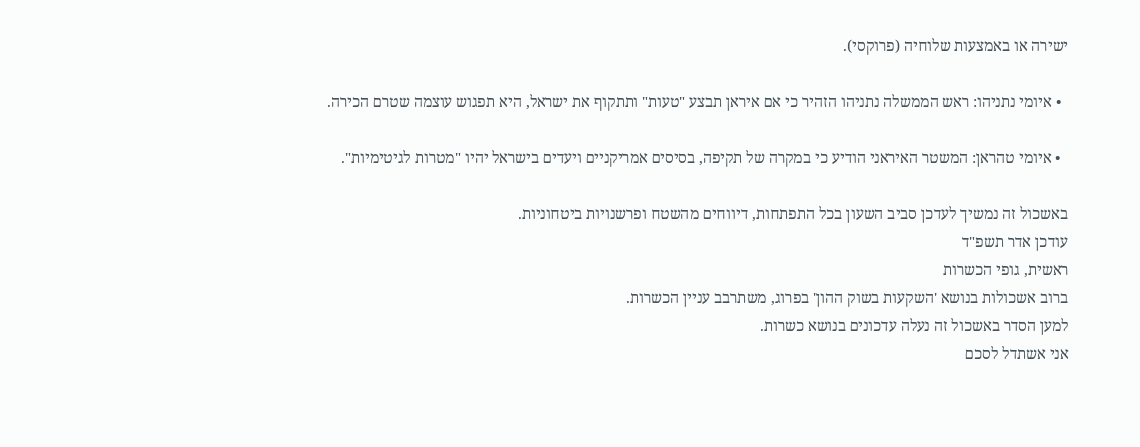ישירה או באמצעות שלוחיה (פרוקסי).

  • איומי נתניהו: ראש הממשלה נתניהו הזהיר כי אם איראן תבצע "טעות" ותתקוף את ישראל, היא תפגוש עוצמה שטרם הכירה.

  • איומי טהראן: המשטר האיראני הודיע כי במקרה של תקיפה, בסיסים אמריקניים ויעדים בישראל יהיו "מטרות לגיטימיות".

באשכול זה נמשיך לעדכן סביב השעון בכל התפתחות, דיווחים מהשטח ופרשנויות ביטחוניות.
עודכן אדר תשפ"ד
ראשית, גופי הכשרות
ברוב אשכולות בנושא 'השקעות בשוק ההון' בפרוג, משתרבב עניין הכשרות.
למען הסדר באשכול זה נעלה עדכונים בנושא כשרות.
אני אשתדל לסכם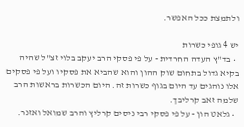ולתמצת ככל האפשר.

יש 4 גופי כשרות
  • בד"ץ העדה החרדית - על פי פסקי הרב יעקב בלוי זצ"ל שהיה בקיא גדול בתחום שוק ההון והוא שהביא את פסקיו ועל פי פסקים אלו נוהגים עד היום בגוף כשרות זה. היום הכשרות בראשות הרב שלמה זאב קרליבך.
  • גלאט הון - על פי פסקי רבי ניסים קרליץ והרב שמואל ואזנר.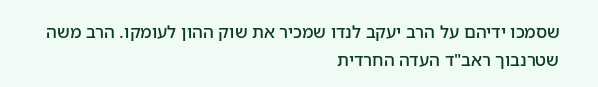שסמכו ידיהם על הרב יעקב לנדו שמכיר את שוק ההון לעומקו. הרב משה שטרנבוך ראב"ד העדה החרדית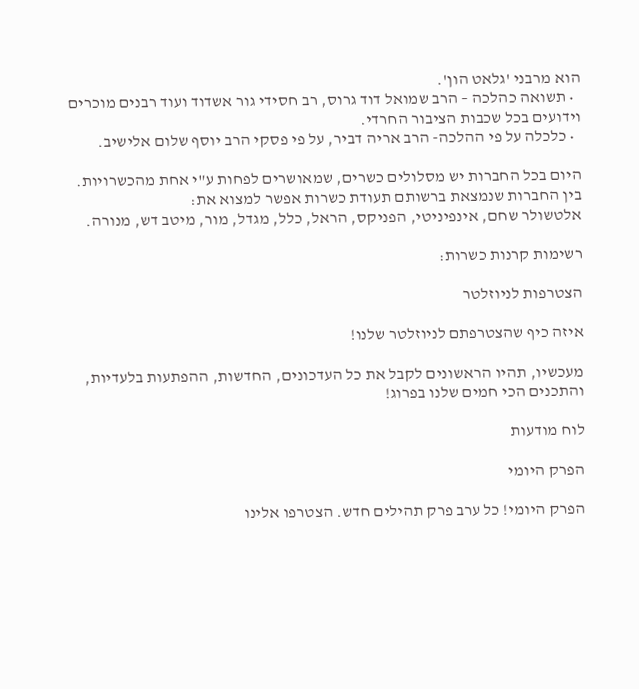הוא מרבני 'גלאט הון'.
  • תשואה כהלכה – הרב שמואל דוד גרוס, רב חסידי גור אשדוד ועוד רבנים מוכרים וידועים בכל שכבות הציבור החרדי.
  • כלכלה על פי ההלכה- הרב אריה דביר, על פי פסקי הרב יוסף שלום אלישיב.

היום בכל החברות יש מסלולים כשרים, שמאושרים לפחות ע"י אחת מהכשרויות.
בין החברות שנמצאת ברשותם תעודת כשרות אפשר למצוא את:
אלטשולר שחם, אינפיניטי, הפניקס, הראל, כלל, מגדל, מור, מיטב דש, מנורה.

רשימות קרנות כשרות:

הצטרפות לניוזלטר

איזה כיף שהצטרפתם לניוזלטר שלנו!

מעכשיו, תהיו הראשונים לקבל את כל העדכונים, החדשות, ההפתעות בלעדיות, והתכנים הכי חמים שלנו בפרוג!

לוח מודעות

הפרק היומי

הפרק היומי! כל ערב פרק תהילים חדש. הצטרפו אלינו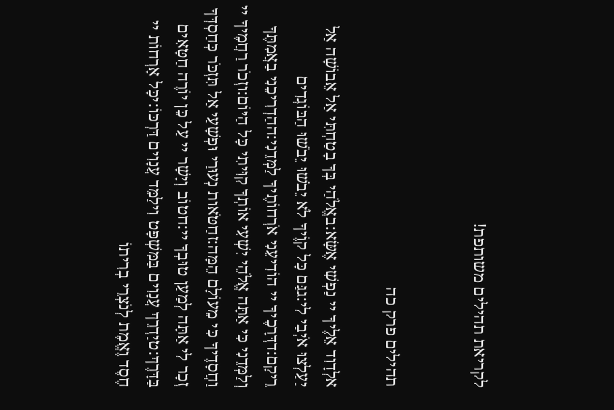לקריאת תהילים משותפת!


תהילים פרק כה

אלְדָוִד אֵלֶיךָ יי נַפְשִׁי אֶשָּׂא:באֱלֹהַי בְּךָ בָטַחְתִּי אַל אֵבוֹשָׁה אַל יַעַלְצוּ אֹיְבַי לִי:גגַּם כָּל קוֶֹיךָ לֹא יֵבֹשׁוּ יֵבֹשׁוּ הַבּוֹגְדִים רֵיקָם:דדְּרָכֶיךָ יי הוֹדִיעֵנִי אֹרְחוֹתֶיךָ לַמְּדֵנִי:ההַדְרִיכֵנִי בַאֲמִתֶּךָ וְלַמְּדֵנִי כִּי אַתָּה אֱלֹהֵי יִשְׁעִי אוֹתְךָ קִוִּיתִי כָּל הַיּוֹם:וזְכֹר רַחֲמֶיךָ יי וַחֲסָדֶיךָ כִּי מֵעוֹלָם הֵמָּה:זחַטֹּאות נְעוּרַי וּפְשָׁעַי אַל תִּזְכֹּר כְּחַסְדְּךָ זְכָר לִי אַתָּה לְמַעַן טוּבְךָ יי:חטוֹב וְיָשָׁר יי עַל כֵּן יוֹרֶה חַטָּאִים בַּדָּרֶךְ:טיַדְרֵךְ עֲנָוִים בַּמִּשְׁפָּט וִילַמֵּד עֲנָוִים דַּרְכּוֹ:יכָּל אָרְחוֹת יי חֶסֶד וֶאֱמֶת לְנֹצְרֵי בְרִיתוֹ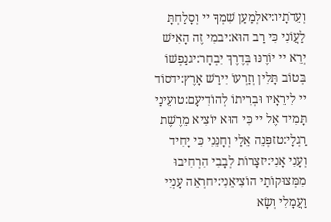וְעֵדֹתָיו:יאלְמַעַן שִׁמְךָ יי וְסָלַחְתָּ לַעֲוֹנִי כִּי רַב הוּא:יבמִי זֶה הָאִישׁ יְרֵא יי יוֹרֶנּוּ בְּדֶרֶךְ יִבְחָר:יגנַפְשׁוֹ בְּטוֹב תָּלִין וְזַרְעוֹ יִירַשׁ אָרֶץ:ידסוֹד יי לִירֵאָיו וּבְרִיתוֹ לְהוֹדִיעָם:טועֵינַי תָּמִיד אֶל יי כִּי הוּא יוֹצִיא מֵרֶשֶׁת רַגְלָי:טזפְּנֵה אֵלַי וְחָנֵּנִי כִּי יָחִיד וְעָנִי אָנִי:יזצָרוֹת לְבָבִי הִרְחִיבוּ מִמְּצוּקוֹתַי הוֹצִיאֵנִי:יחרְאֵה עָנְיִי וַעֲמָלִי וְשָׂא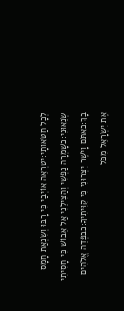לְכָל חַטֹּאותָי:יטרְאֵה אוֹיְבַי כִּי רָבּוּ וְשִׂנְאַת חָמָס שְׂנֵאוּנִי:כשָׁמְרָה נַפְשִׁי וְהַצִּילֵנִי אַל אֵבוֹשׁ כִּי חָסִיתִי בָךְ:כאתֹּם וָיֹשֶׁר יִצְּרוּנִי כִּי קִוִּיתִיךָ:כבפְּדֵה אֱלֹהִים אֶת יִשְׂרָאֵל מִכֹּל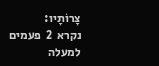צָרוֹתָיו:
נקרא  2  פעמים
למעלה